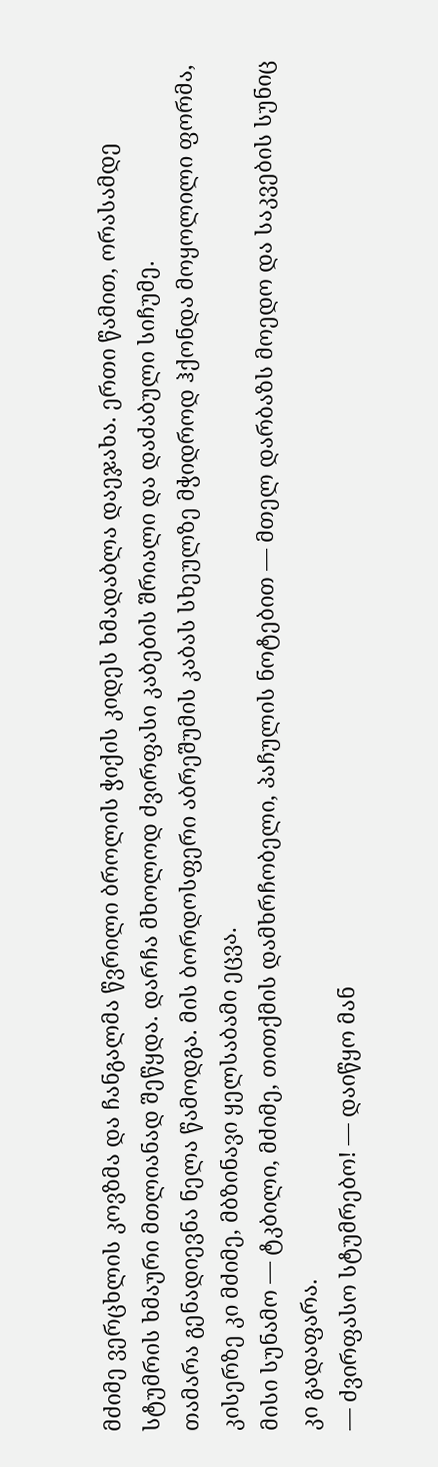მძიმე ვერცხლის კოვზმა და ჩანგალმა წვრილი ბროლის ჭიქის კიდეს ხმადაბლა დაეჯახა. ერთი წამით, ორასამდე სტუმრის ხმაური მთლიანად შეწყდა. დარჩა მხოლოდ ძვირფასი კაბების შრიალი და დაძაბული სიჩუმე.
თამარა გენადიევნა ნელა წამოდგა. მის ბორდოსფერი აბრეშუმის კაბას სხეულზე მჭიდროდ ჰქონდა მოყოლილი ფორმა, კისერზე კი მძიმე, მბზინავი ყელსაბამი ეცვა.
მისი სუნამო — ტკბილი, მძიმე, თითქმის დამხრჩობელი, პაჩულის ნოტებით — მთელ დარბაზს მოედო და საკვების სუნიც კი გადაფარა.
— ძვირფასო სტუმრებო! — დაიწყო მან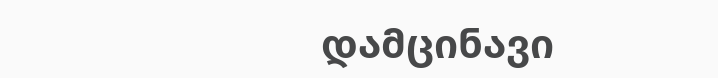დამცინავი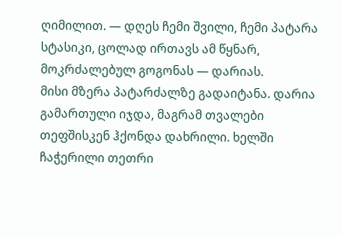ღიმილით. — დღეს ჩემი შვილი, ჩემი პატარა სტასიკი, ცოლად ირთავს ამ წყნარ, მოკრძალებულ გოგონას — დარიას.
მისი მზერა პატარძალზე გადაიტანა. დარია გამართული იჯდა, მაგრამ თვალები თეფშისკენ ჰქონდა დახრილი. ხელში ჩაჭერილი თეთრი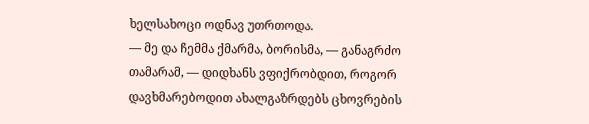ხელსახოცი ოდნავ უთრთოდა.
— მე და ჩემმა ქმარმა, ბორისმა, — განაგრძო თამარამ, — დიდხანს ვფიქრობდით, როგორ დავხმარებოდით ახალგაზრდებს ცხოვრების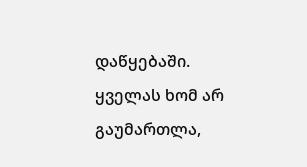დაწყებაში. ყველას ხომ არ გაუმართლა,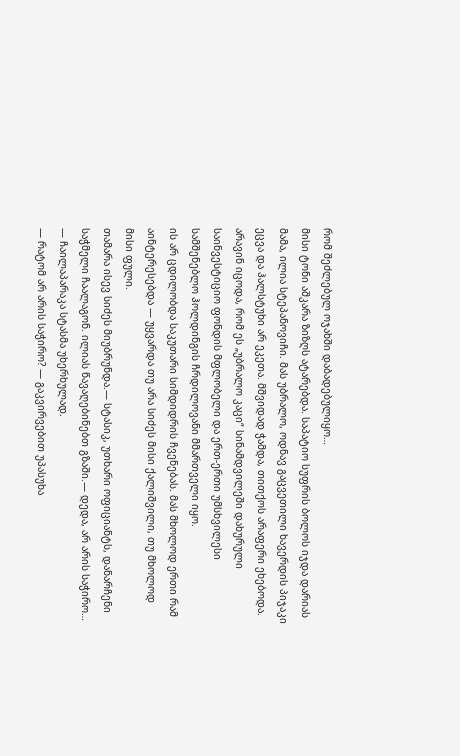რომ შეძლებულ ოჯახში დაბადებულიყო…
მისი ტონი აშკარა ზიზღს ატარებდა. საპატიო სუფრის ბოლოს იჯდა დარიას მამა, ილია სტეპანოვიჩი. მას უბრალო, ოდნავ გაცვეთილი ხავერდის პიჯაკი ეცვა და ჰალსტუხი არ ეკეთა. მშვიდად ჭამდა, თითქოს არაფერი ეხებოდა.
არავინ იცოდა, რომ ეს „უბრალო კაცი“ სინამდვილეში დახურული საინვესტიციო ფონდის მფლობელი და ერთ-ერთი უმსხვილესი სამშენებლო ჰოლდინგის ჩრდილოვანი მმართველი იყო.
ის არ ცდილობდა საკუთარი სიმდიდრის ჩვენებას. მას მხოლოდ ერთი რამ აინტერესებდა — უყვარდა თუ არა სიძეს მისი ქალიშვილი, თუ მხოლოდ მისი ფული.
თამარა ისევ სიძეს მიუბრუნდა.— სტასიკ, უთხარი ოფიციანტს, დანარჩენი საჭმელი ჩაალაგონ. ილიას წავაღებინებთ გზაში.— დედა, არ არის საჭირო… — ჩაილაპარაკა სტასმა უხერხულად.
— რატომ არ არის საჭირო? — გაკვირვებით უპასუხა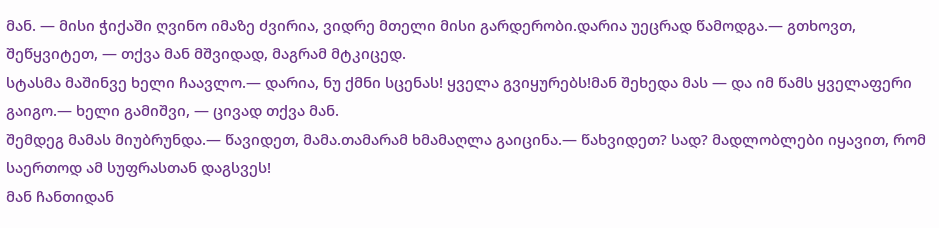მან. — მისი ჭიქაში ღვინო იმაზე ძვირია, ვიდრე მთელი მისი გარდერობი.დარია უეცრად წამოდგა.— გთხოვთ, შეწყვიტეთ, — თქვა მან მშვიდად, მაგრამ მტკიცედ.
სტასმა მაშინვე ხელი ჩაავლო.— დარია, ნუ ქმნი სცენას! ყველა გვიყურებს!მან შეხედა მას — და იმ წამს ყველაფერი გაიგო.— ხელი გამიშვი, — ცივად თქვა მან.
შემდეგ მამას მიუბრუნდა.— წავიდეთ, მამა.თამარამ ხმამაღლა გაიცინა.— წახვიდეთ? სად? მადლობლები იყავით, რომ საერთოდ ამ სუფრასთან დაგსვეს!
მან ჩანთიდან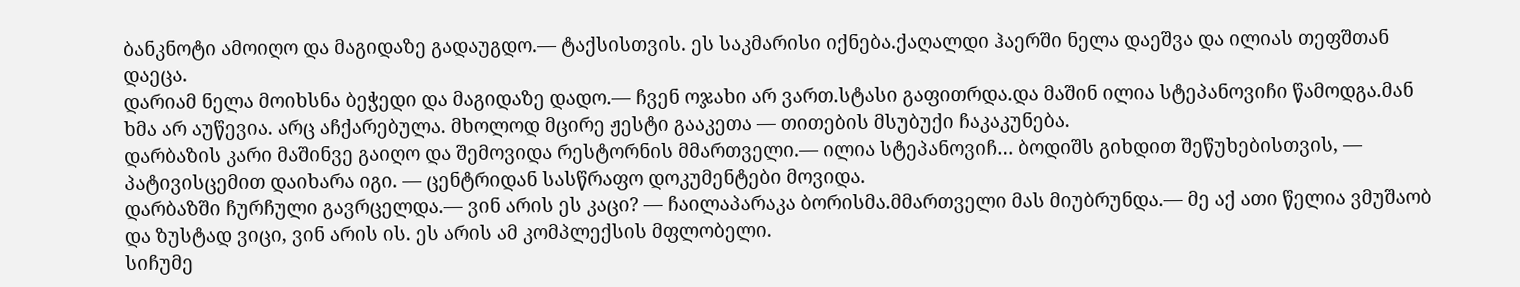ბანკნოტი ამოიღო და მაგიდაზე გადაუგდო.— ტაქსისთვის. ეს საკმარისი იქნება.ქაღალდი ჰაერში ნელა დაეშვა და ილიას თეფშთან დაეცა.
დარიამ ნელა მოიხსნა ბეჭედი და მაგიდაზე დადო.— ჩვენ ოჯახი არ ვართ.სტასი გაფითრდა.და მაშინ ილია სტეპანოვიჩი წამოდგა.მან ხმა არ აუწევია. არც აჩქარებულა. მხოლოდ მცირე ჟესტი გააკეთა — თითების მსუბუქი ჩაკაკუნება.
დარბაზის კარი მაშინვე გაიღო და შემოვიდა რესტორნის მმართველი.— ილია სტეპანოვიჩ… ბოდიშს გიხდით შეწუხებისთვის, — პატივისცემით დაიხარა იგი. — ცენტრიდან სასწრაფო დოკუმენტები მოვიდა.
დარბაზში ჩურჩული გავრცელდა.— ვინ არის ეს კაცი? — ჩაილაპარაკა ბორისმა.მმართველი მას მიუბრუნდა.— მე აქ ათი წელია ვმუშაობ და ზუსტად ვიცი, ვინ არის ის. ეს არის ამ კომპლექსის მფლობელი.
სიჩუმე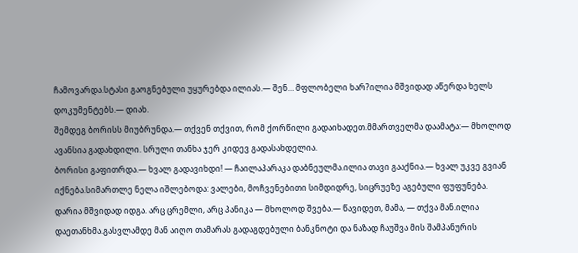ჩამოვარდა.სტასი გაოგნებული უყურებდა ილიას.— შენ… მფლობელი ხარ?ილია მშვიდად აწერდა ხელს დოკუმენტებს.— დიახ.
შემდეგ ბორისს მიუბრუნდა.— თქვენ თქვით, რომ ქორწილი გადაიხადეთ.მმართველმა დაამატა:— მხოლოდ ავანსია გადახდილი. სრული თანხა ჯერ კიდევ გადასახდელია.
ბორისი გაფითრდა.— ხვალ გადავიხდი! — ჩაილაპარაკა დაბნეულმა.ილია თავი გააქნია.— ხვალ უკვე გვიან იქნება.სიმართლე ნელა იშლებოდა: ვალები, მოჩვენებითი სიმდიდრე, სიცრუეზე აგებული ფუფუნება.
დარია მშვიდად იდგა. არც ცრემლი, არც პანიკა — მხოლოდ შვება.— წავიდეთ, მამა, — თქვა მან.ილია დაეთანხმა.გასვლამდე მან აიღო თამარას გადაგდებული ბანკნოტი და ნაზად ჩაუშვა მის შამპანურის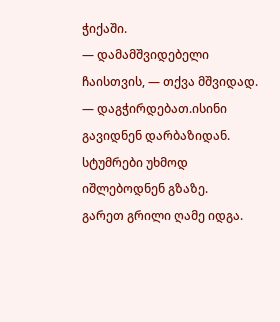ჭიქაში.
— დამამშვიდებელი ჩაისთვის, — თქვა მშვიდად. — დაგჭირდებათ.ისინი გავიდნენ დარბაზიდან. სტუმრები უხმოდ იშლებოდნენ გზაზე.
გარეთ გრილი ღამე იდგა.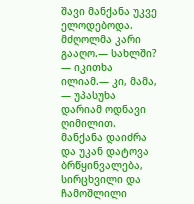შავი მანქანა უკვე ელოდებოდა. მძღოლმა კარი გააღო.— სახლში? — იკითხა ილიამ.— კი, მამა, — უპასუხა დარიამ ოდნავი ღიმილით.
მანქანა დაიძრა და უკან დატოვა ბრწყინვალება, სირცხვილი და ჩამოშლილი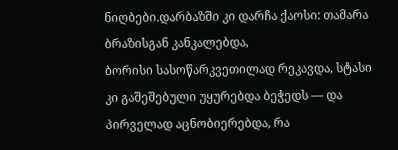ნიღბები.დარბაზში კი დარჩა ქაოსი: თამარა ბრაზისგან კანკალებდა,
ბორისი სასოწარკვეთილად რეკავდა, სტასი კი გაშეშებული უყურებდა ბეჭედს — და პირველად აცნობიერებდა, რა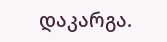დაკარგა.